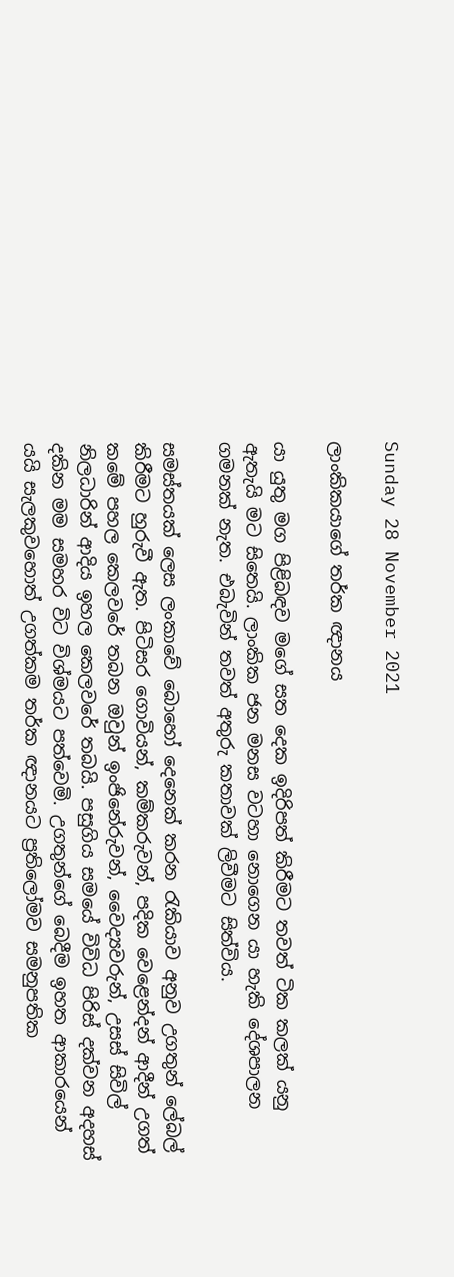Sunday 28 November 2021

ලාංකිකයාගේ තර්ක ඥානය

යා යුතු මග පිළිබඳව මගේ සත දෙක ඉදිරිපත් කිරීමට තවත් ටික කලක් යනු ඇතැයි මට සිතෙයි. ලාංකික ජන මනස වටහා නොගෙන යා හැකි දේශපාලන ගමනක් නැත. එබැවින් තවත් අතුරු කතාවක් ලිවීමට සිත්විය.

සමස්තයක් ලෙස ලංකාවේ බොහෝ දෙනෙක් කරන රැකියාව අනුව උගතුන් ලේබල් කිරීමට හුරුවී ඇත. පිටිසර ගොවියන්, කම්කරුවන්, පදික වෙළෙන්දන් ආදීන් උගත් කමේ පහල කෙලවරේ තබන ඔවුන් ඉංජිනේරුවන්, වෛද්‍යවරුන්, උසස් සිවිල් නිලධාරින් ආදිය ඉහල කෙලවරේ තබයි. පසුගිය සමයේ විවිධ පිරිස් දක්වන අදහස් දකින මම සමහර විට විශ්මයට පත්වෙමි. උගතුන්ගේ බෙදීම ඉහත ආකාරයෙන් යයි සැලකුවහොත් උගත්කම තර්ක ඥානයට ප්‍රතිලෝමව සමනුපතික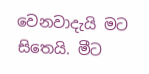වෙනවාදැයි මට සිතෙයි. මීට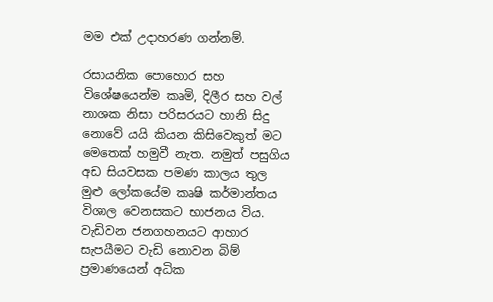මම එක් උදාහරණ ගන්නම්.

රසායනික පොහොර සහ විශේෂයෙන්ම කෘමි, දිලීර සහ වල් නාශක නිසා පරිසරයට හානි සිදු නොවේ යයි කියන කිසිවෙකුත් මට මෙතෙක් හමුවී නැත. නමුත් පසුගිය අඩ සියවසක පමණ කාලය තුල මුළු ලෝකයේම කෘෂි කර්මාන්තය විශාල වෙනසකට භාජනය විය. වැඩිවන ජනගහනයට ආහාර සැපයීමට වැඩි නොවන බිම් ප්‍රමාණයෙන් අධික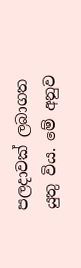පලදාවක් ලබාගත යුතු විය. මේ අනුව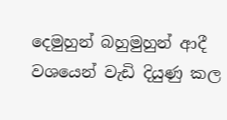දෙමුහුන් බහුමුහුන් ආදී වශයෙන් වැඩි දියුණු කල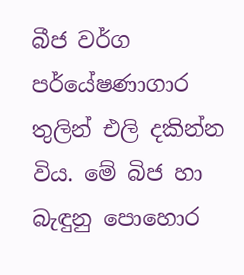බීජ වර්ග පර්යේෂණාගාර තුලින් එලි දකින්න විය. මේ බිජ හා බැඳුනු පොහොර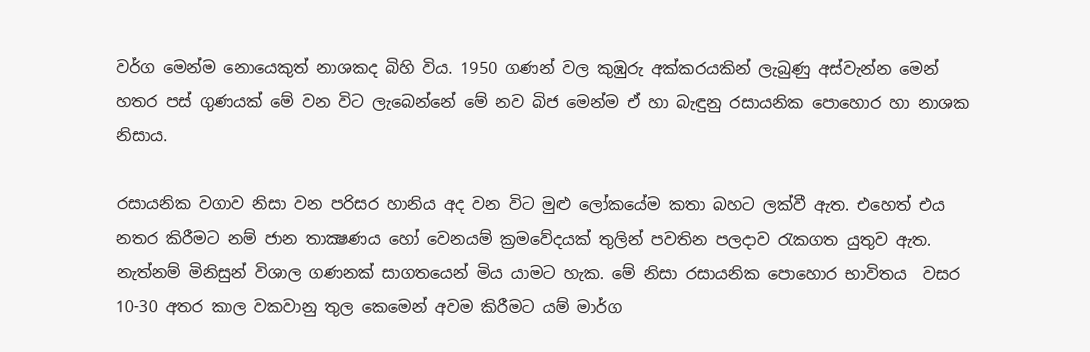වර්ග මෙන්ම නොයෙකුත් නාශකද බිහි විය. 1950 ගණන් වල කුඹුරු අක්කරයකින් ලැබුණු අස්වැන්න මෙන් හතර පස් ගුණයක් මේ වන විට ලැබෙන්නේ මේ නව බිජ මෙන්ම ඒ හා බැඳුනු රසායනික පොහොර හා නාශක නිසාය.

රසායනික වගාව නිසා වන පරිසර හානිය අද වන විට මුළු ලෝකයේම කතා බහට ලක්වී ඇත. එහෙත් එය නතර කිරීමට නම් ජාන තාක්‍ෂණය හෝ වෙනයම් ක්‍රමවේදයක් තුලින් පවතින පලදාව රැකගත යුතුව ඇත. නැත්නම් මිනිසුන් විශාල ගණනක් සාගතයෙන් මිය යාමට හැක. මේ නිසා රසායනික පොහොර භාවිතය  වසර 10-30 අතර කාල වකවානු තුල කෙමෙන් අවම කිරීමට යම් මාර්ග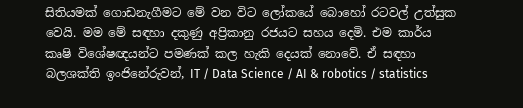සිතියමක් ගොඩනැගීමට මේ වන විට ලෝකයේ බොහෝ රටවල් උත්සුක වෙයි. මම මේ සඳහා දකුණු අප්‍රිකානු රජයට සහය දෙමි. එම කාර්ය කෘෂි විශේෂඥයන්ට පමණක් කල හැකි දෙයක් නොවේ. ඒ සඳහා බලශක්ති ඉංජිනේරුවන්, IT / Data Science / AI & robotics / statistics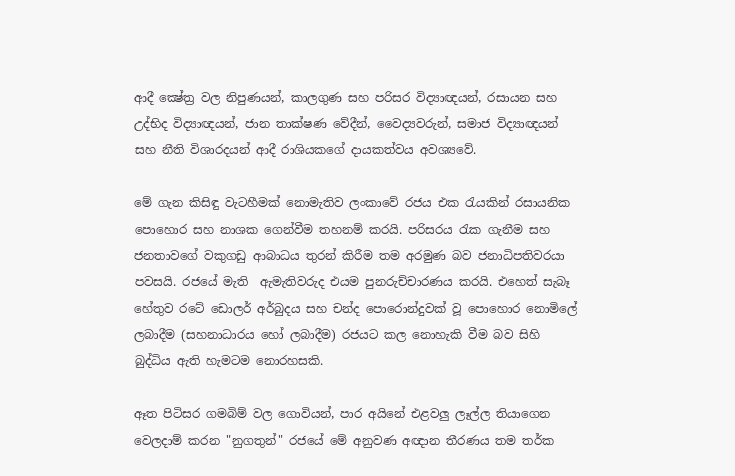ආදී ක්‍ෂේත්‍ර වල නිපුණයන්, කාලගුණ සහ පරිසර විද්‍යාඥයන්, රසායන සහ උද්භිද විද්‍යාඥයන්, ජාන තාක්ෂණ වේදීන්, වෛද්‍යවරුන්, සමාජ විද්‍යාඥයන් සහ නීති විශාරදයන් ආදී රාශියකගේ දායකත්වය අවශ්‍යවේ.

මේ ගැන කිසිඳු වැටහීමක් නොමැතිව ලංකාවේ රජය එක රැයකින් රසායනික පොහොර සහ නාශක ගෙන්වීම තහනම් කරයි. පරිසරය රැක ගැනීම සහ ජනතාවගේ වකුගඩු ආබාධය තුරන් කිරීම තම අරමුණ බව ජනාධිපතිවරයා පවසයි. රජයේ මැති  ඇමැතිවරුද එයම පුනරුච්චාරණය කරයි. එහෙත් සැබෑ හේතුව රටේ ඩොලර් අර්බුදය සහ චන්ද පොරොන්දුවක් වූ පොහොර නොමිලේ ලබාදීම (සහනාධාරය හෝ ලබාදීම) රජයට කල නොහැකි වීම බව සිහි බුද්ධිය ඇති හැමටම නොරහසකි.

ඈත පිටිසර ගමබිම් වල ගොවියන්, පාර අයිනේ එළවලු ලෑල්ල තියාගෙන වෙලදාම් කරන "නුගතුන්" රජයේ මේ අනුවණ අඥාන තීරණය තම තර්ක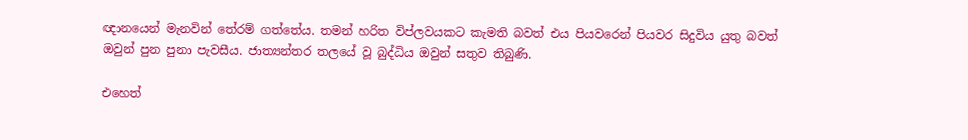ඥානයෙන් මැනවින් තේරම් ගත්තේය. තමන් හරිත විප්ලවයකට කැමති බවත් එය පියවරෙන් පියවර සිදුවිය යුතු බවත් ඔවුන් පුන පුනා පැවසීය. ජාත්‍යන්තර තලයේ වූ බුද්ධිය ඔවුන් සතුව තිබුණි.

එහෙත්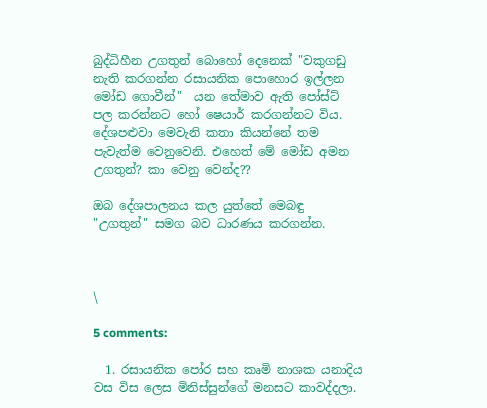බුද්ධිහීන උගතුන් බොහෝ දෙනෙක් "වකුගඩු නැති කරගන්න රසායනික පොහොර ඉල්ලන මෝඩ ගොවීන්"  යන තේමාව ඇති පෝස්ට් පල කරන්නට හෝ ෂෙයාර් කරගන්නට විය. දේශපළුවා මෙවැනි කතා කියන්නේ තම පැවැත්ම වෙනුවෙනි. එහෙත් මේ මෝඩ අමන උගතුන්? කා වෙනු වෙන්ද??

ඔබ දේශපාලනය කල යුත්තේ මෙබඳු "උගතුන්" සමග බව ධාරණය කරගන්න.



\

5 comments:

  1. රසායනික පෝර සහ කෘමි නාශක යනාදිය වස විස ලෙස මිනිස්සුන්ගේ මනසට කාවද්දලා.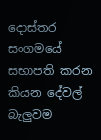දොස්තර සංගමයේ සභාපති කරන කියන දේවල් බැලුවම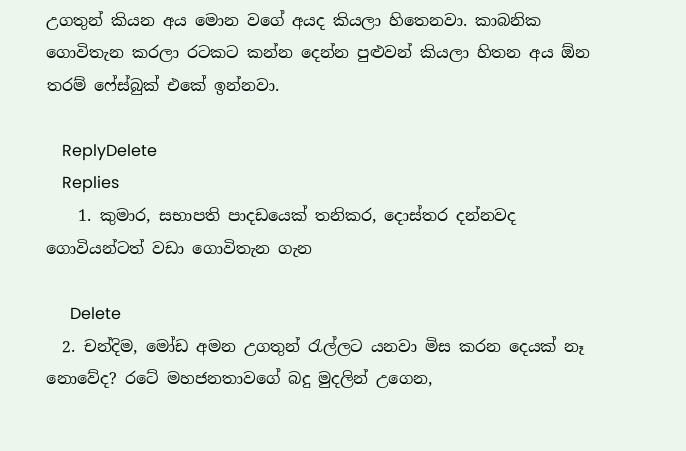උගතුන් කියන අය මොන වගේ අයද කියලා හිතෙනවා. කාබනික ගොවිතැන කරලා රටකට කන්න දෙන්න පුළුවන් කියලා හිතන අය ඕන තරම් ෆේස්බුක් එකේ ඉන්නවා.

    ReplyDelete
    Replies
    1. කුමාර, සභාපති පාදඩයෙක් තනිකර, දොස්තර දන්නවද ගොවියන්ටත් වඩා ගොවිතැන ගැන

      Delete
  2. චන්දිම, මෝඩ අමන උගතුන් රැල්ලට යනවා මිස කරන දෙයක් නෑ නොවේද? රටේ මහජනතාවගේ බදු මුදලින් උගෙන,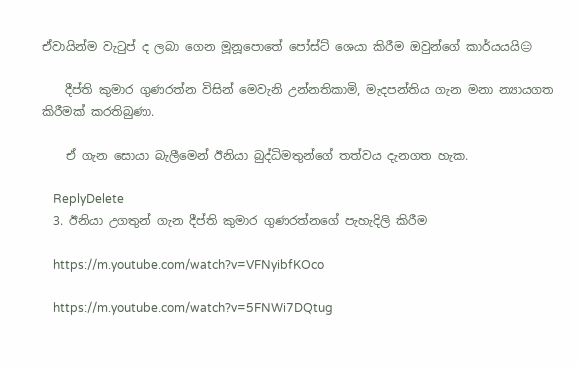ඒවායින්ම වැටුප් ද ලබා ගෙන මූනූපොතේ පෝස්ට් ශෙයා කිරීම ඔවුන්ගේ කාර්යයයි😑

    දීප්ති කුමාර ගුණරත්න විසින් මෙවැනි උන්නතිකාමි, මැදපන්තිය ගැන මනා න්‍යායගත කිරීමක් කරතිබුණා.

    ඒ ගැන සොයා බැලීමෙන් ඊනියා බුද්ධිමතුන්ගේ තත්වය දැනගත හැක.

    ReplyDelete
  3. ඊනියා උගතුන් ගැන දීප්ති කුමාර ගුණරත්නගේ පැහැදිලි කිරීම

    https://m.youtube.com/watch?v=VFNyibfKOco

    https://m.youtube.com/watch?v=5FNWi7DQtug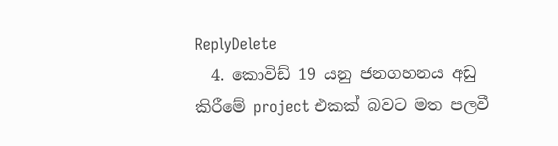ReplyDelete
  4. කොවිඩ් 19 යනු ජනගහනය අඩු කිරීමේ project එකක් බවට මත පලවී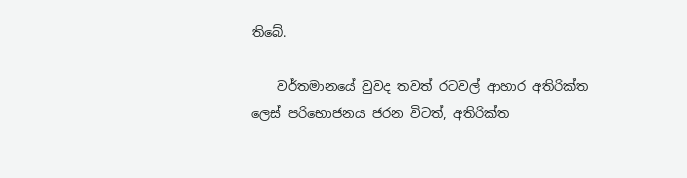තිබේ.

    වර්තමානයේ වුවද තවත් රටවල් ආහාර අතිරික්ත ලෙස් පරිභොජනය ජරන විටත්, අතිරික්ත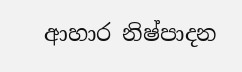ආහාර නිෂ්පාදන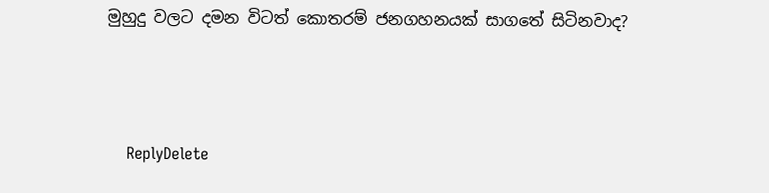මුහුදු වලට දමන විටත් කොතරම් ජනගහනයක් සාගතේ සිටිනවාද?



    ReplyDelete